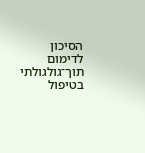הסיכון לדימום תוך־גולגולתי בטיפול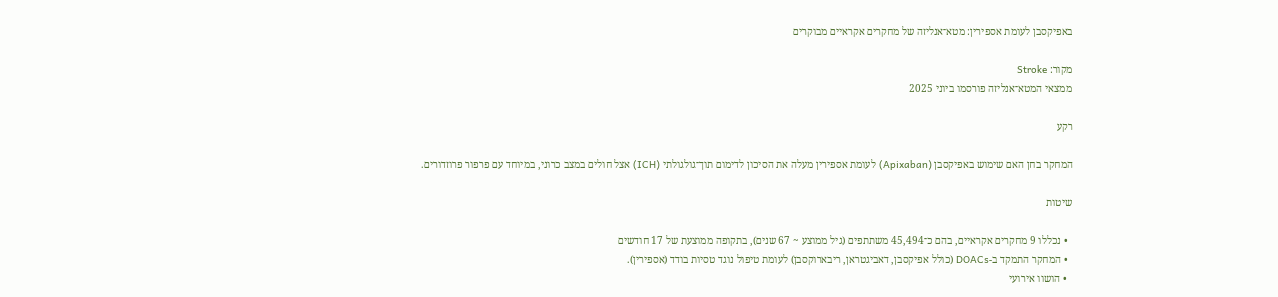באפיקסבן לעומת אספירין: מטא־אנליזה של מחקרים אקראיים מבוקרים

מקור: Stroke
ממצאי המטא־אנליזה פורסמו ביוני 2025

רקע

המחקר בחן האם שימוש באפיקסבן (Apixaban) לעומת אספירין מעלה את הסיכון לדימום תוך־גולגולתי (ICH) אצל חולים במצב כרוני, במיוחד עם פרפור פרוזדורים.

שיטות

  • נכללו 9 מחקרים אקראיים, בהם כ־45,494 משתתפים (גיל ממוצע ~ 67 שנים), בתקופה ממוצעת של 17 חודשים
  • המחקר התמקד ב‑DOACs (כולל אפיקסבן, דאביגטראן, ריבארוקסבן) לעומת טיפול נוגד טסיות בודד (אספירין).
  • הושוו אירועי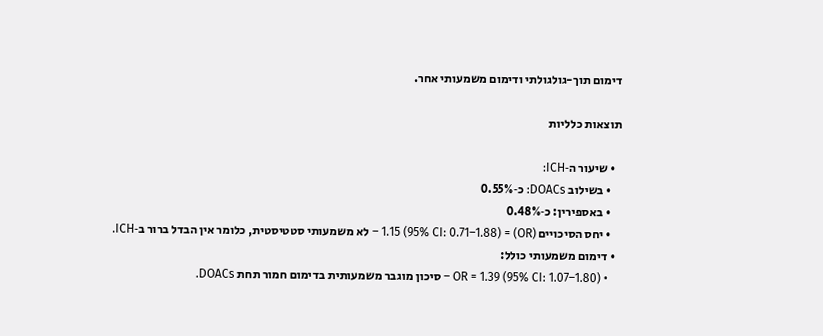דימום תוך-גולגולתי ודימום משמעותי אחר.

תוצאות כלליות

  • שיעור ה‑ICH:
    • בשילוב DOACs: כ‑0.55%
    • באספירין: כ‑0.48%
    • יחס הסיכויים (OR) = 1.15 (95% CI: 0.71–1.88) – לא משמעותי סטטיסטית, כלומר אין הבדל ברור ב‑ICH.
  • דימום משמעותי כולל:
    • OR = 1.39 (95% CI: 1.07–1.80) – סיכון מוגבר משמעותית בדימום חמור תחת DOACs.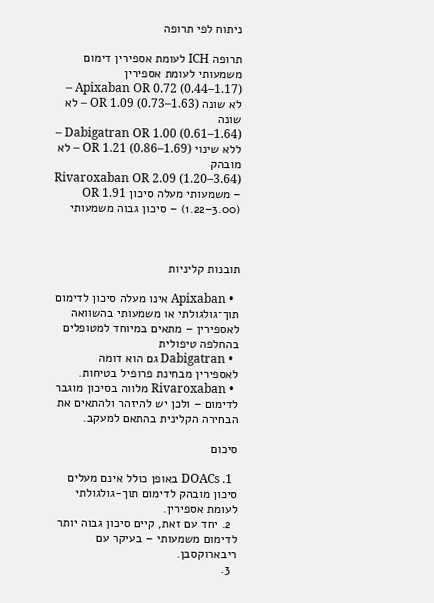ניתוח לפי תרופה

תרופה ICH לעומת אספירין דימום משמעותי לעומת אספירין
Apixaban OR 0.72 (0.44–1.17) – לא שונה OR 1.09 (0.73–1.63) – לא שונה
Dabigatran OR 1.00 (0.61–1.64) – ללא שינוי OR 1.21 (0.86–1.69) – לא מובהק
Rivaroxaban OR 2.09 (1.20–3.64) – משמעותי מעלה סיכון OR 1.91 (1.22–3.00) – סיכון גבוה משמעותי



תובנות קליניות

  • Apixaban אינו מעלה סיכון לדימום תוך־גולגולתי או משמעותי בהשוואה לאספירין – מתאים במיוחד למטופלים בהחלפה טיפולית
  • Dabigatran גם הוא דומה לאספירין מבחינת פרופיל בטיחות.
  • Rivaroxaban מלווה בסיכון מוגבר לדימום – ולכן יש להיזהר ולהתאים את הבחירה הקלינית בהתאם למעקב.

סיכום

  1. DOACs באופן כולל אינם מעלים סיכון מובהק לדימום תוך-גולגולתי לעומת אספירין.
  2. יחד עם זאת, קיים סיכון גבוה יותר לדימום משמעותי – בעיקר עם ריבארוקסבן.
  3.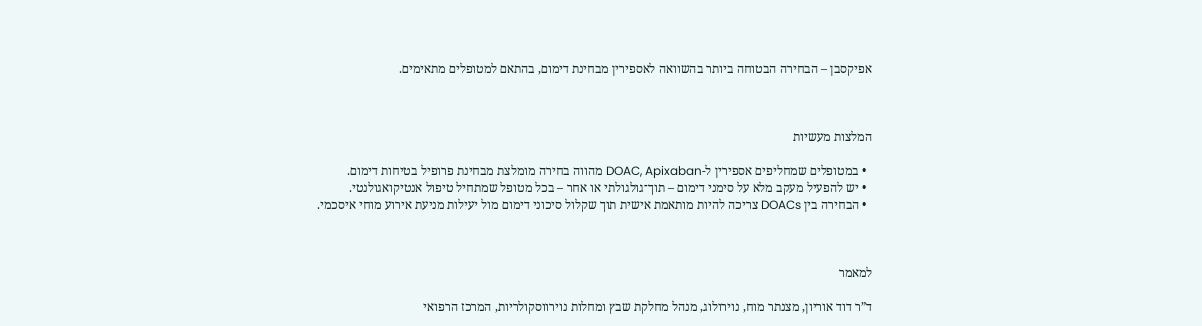אפיקסבן – הבחירה הבטוחה ביותר בהשוואה לאספירין מבחינת דימום, בהתאם למטופלים מתאימים.



המלצות מעשיות

  • במטופלים שמחליפים אספירין ל-DOAC, Apixaban מהווה בחירה מומלצת מבחינת פרופיל בטיחות דימום.
  • יש להפעיל מעקב מלא על סימני דימום – תוך־גולגולתי או אחר – בכל מטופל שמתחיל טיפול אנטיקואגולנטי.
  • הבחירה בין DOACs צריכה להיות מותאמת אישית תוך שקלול סיכוני דימום מול יעילות מניעת אירוע מוחי איסכמי.



למאמר

ד”ר דוד אוריון, מצנתר מוח, נוירולוג, מנהל מחלקת שבץ ומחלות נוירווסקולריות, המרכז הרפואי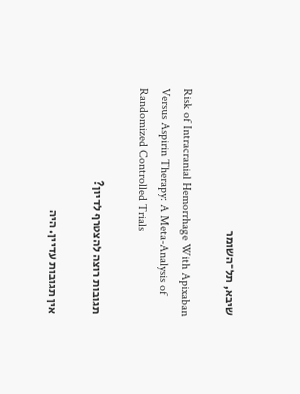שיבא, תל־השומר

Risk of Intracranial Hemorrhage With Apixaban Versus Aspirin Therapy: A Meta-Analysis of Randomized Controlled Trials

תגובות רוצה להצטרף לדיון?

אין תגובות עדיין. היה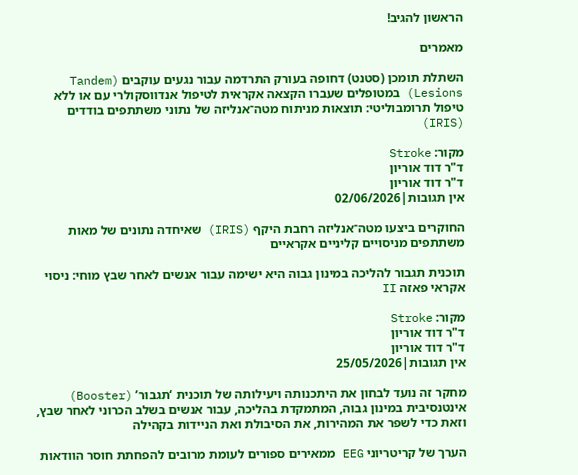הראשון להגיב!

מאמרים

השתלת תומכן (סטנט) דחופה בעורק התרדמה עבור נגעים עוקבים (Tandem Lesions) במטופלים שעברו הקצאה אקראית לטיפול אנדווסקולרי עם או ללא טיפול תרומבוליטי: תוצאות מניתוח מטה־אנליזה של נתוני משתתפים בודדים (IRIS)

מקור: Stroke
ד"ר דוד אוריון
ד"ר דוד אוריון
אין תגובות|02/06/2026

החוקרים ביצעו מטה־אנליזה רחבת היקף (IRIS) שאיחדה נתונים של מאות משתתפים מניסויים קליניים אקראיים

תוכנית תגבור להליכה במינון גבוה היא ישימה עבור אנשים לאחר שבץ מוחי: ניסוי אקראי פאזה II

מקור: Stroke
ד"ר דוד אוריון
ד"ר דוד אוריון
אין תגובות|25/05/2026

מחקר זה נועד לבחון את היתכנותה ויעילותה של תוכנית ‘תגבור’ (Booster) אינטנסיבית במינון גבוה, המתמקדת בהליכה, עבור אנשים בשלב הכרוני לאחר שבץ, וזאת כדי לשפר את המהירות, את הסיבולת ואת הניידות בקהילה

הערך של קריטריוני EEG ממאירים ספורים לעומת מרובים להפחתת חוסר הוודאות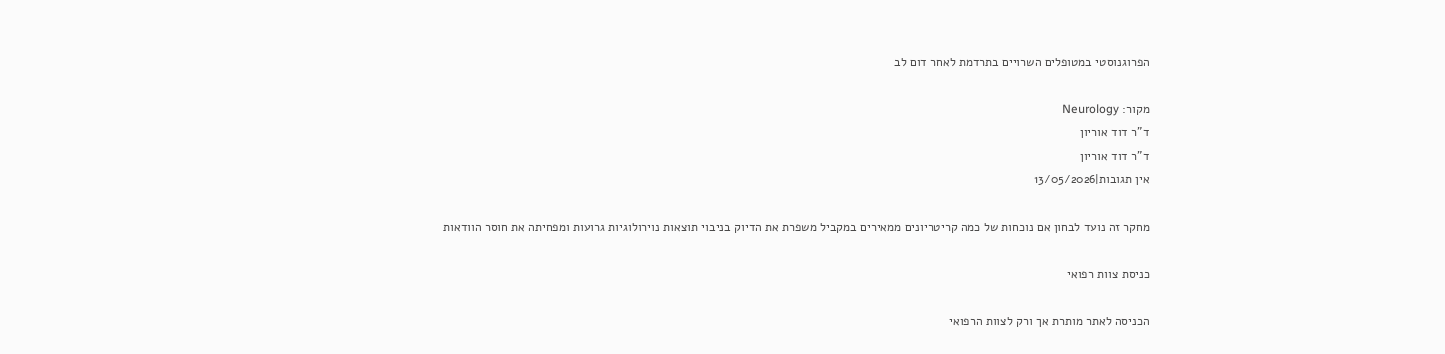הפרוגנוסטי במטופלים השרויים בתרדמת לאחר דום לב

מקור: Neurology
ד"ר דוד אוריון
ד"ר דוד אוריון
אין תגובות|13/05/2026

מחקר זה נועד לבחון אם נוכחות של כמה קריטריונים ממאירים במקביל משפרת את הדיוק בניבוי תוצאות נוירולוגיות גרועות ומפחיתה את חוסר הוודאות

כניסת צוות רפואי

הכניסה לאתר מותרת אך ורק לצוות הרפואי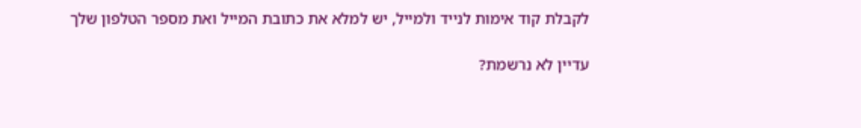לקבלת קוד אימות לנייד ולמייל, יש למלא את כתובת המייל ואת מספר הטלפון שלך

עדיין לא נרשמת?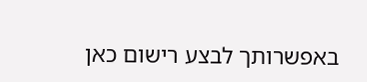באפשרותך לבצע רישום כאן